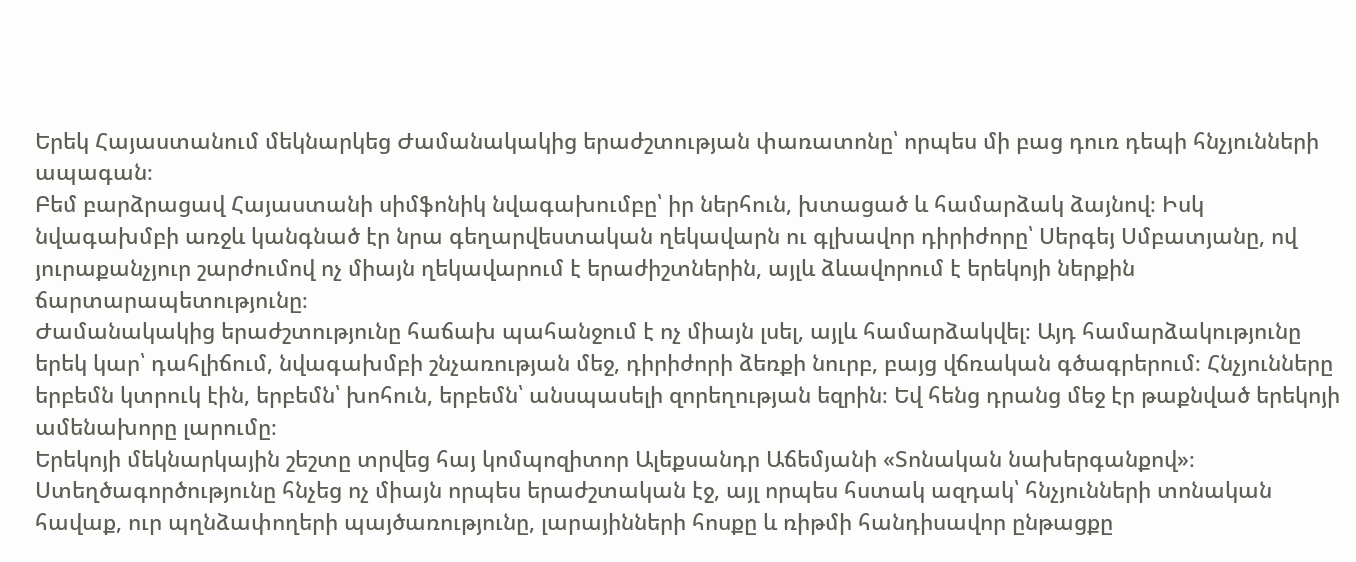Երեկ Հայաստանում մեկնարկեց Ժամանակակից երաժշտության փառատոնը՝ որպես մի բաց դուռ դեպի հնչյունների ապագան։
Բեմ բարձրացավ Հայաստանի սիմֆոնիկ նվագախումբը՝ իր ներհուն, խտացած և համարձակ ձայնով։ Իսկ նվագախմբի առջև կանգնած էր նրա գեղարվեստական ղեկավարն ու գլխավոր դիրիժորը՝ Սերգեյ Սմբատյանը, ով յուրաքանչյուր շարժումով ոչ միայն ղեկավարում է երաժիշտներին, այլև ձևավորում է երեկոյի ներքին ճարտարապետությունը։
Ժամանակակից երաժշտությունը հաճախ պահանջում է ոչ միայն լսել, այլև համարձակվել։ Այդ համարձակությունը երեկ կար՝ դահլիճում, նվագախմբի շնչառության մեջ, դիրիժորի ձեռքի նուրբ, բայց վճռական գծագրերում։ Հնչյունները երբեմն կտրուկ էին, երբեմն՝ խոհուն, երբեմն՝ անսպասելի զորեղության եզրին։ Եվ հենց դրանց մեջ էր թաքնված երեկոյի ամենախորը լարումը։
Երեկոյի մեկնարկային շեշտը տրվեց հայ կոմպոզիտոր Ալեքսանդր Աճեմյանի «Տոնական նախերգանքով»։ Ստեղծագործությունը հնչեց ոչ միայն որպես երաժշտական էջ, այլ որպես հստակ ազդակ՝ հնչյունների տոնական հավաք, ուր պղնձափողերի պայծառությունը, լարայինների հոսքը և ռիթմի հանդիսավոր ընթացքը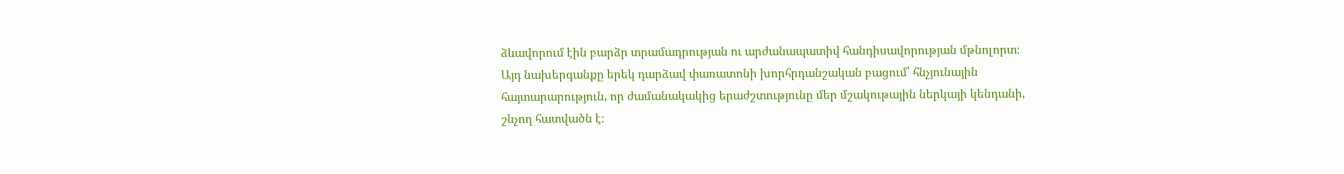ձևավորում էին բարձր տրամադրության ու արժանապատիվ հանդիսավորության մթնոլորտ։
Այդ նախերգանքը երեկ դարձավ փառատոնի խորհրդանշական բացում՝ հնչյունային հայտարարություն, որ ժամանակակից երաժշտությունը մեր մշակութային ներկայի կենդանի, շնչող հատվածն է։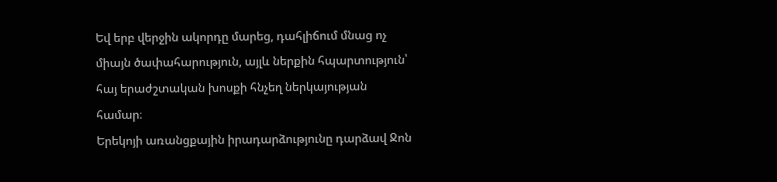Եվ երբ վերջին ակորդը մարեց, դահլիճում մնաց ոչ միայն ծափահարություն, այլև ներքին հպարտություն՝ հայ երաժշտական խոսքի հնչեղ ներկայության համար։
Երեկոյի առանցքային իրադարձությունը դարձավ Ջոն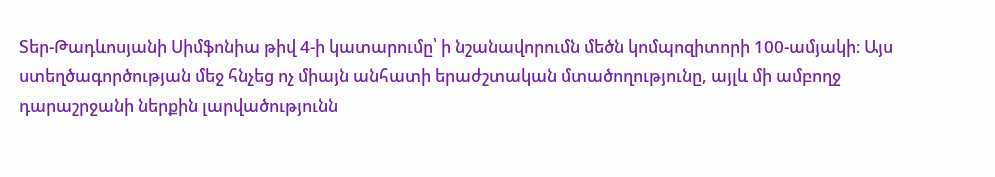Տեր-Թադևոսյանի Սիմֆոնիա թիվ 4-ի կատարումը՝ ի նշանավորումն մեծն կոմպոզիտորի 100-ամյակի։ Այս ստեղծագործության մեջ հնչեց ոչ միայն անհատի երաժշտական մտածողությունը, այլև մի ամբողջ դարաշրջանի ներքին լարվածությունն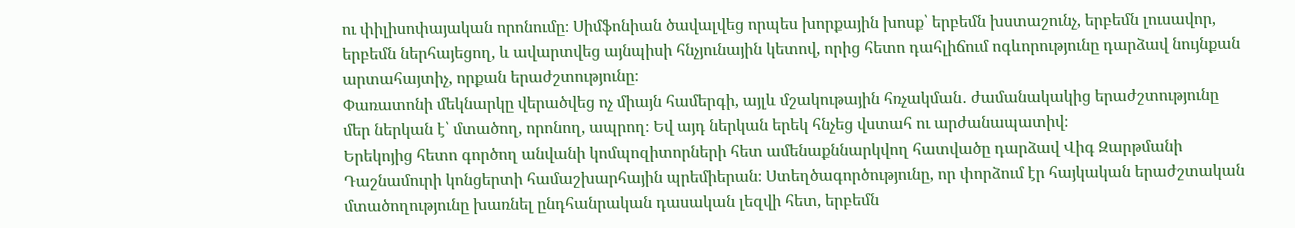ու փիլիսոփայական որոնումը։ Սիմֆոնիան ծավալվեց որպես խորքային խոսք՝ երբեմն խստաշունչ, երբեմն լուսավոր, երբեմն ներհայեցող, և ավարտվեց այնպիսի հնչյունային կետով, որից հետո դահլիճում ոգևորությունը դարձավ նույնքան արտահայտիչ, որքան երաժշտությունը։
Փառատոնի մեկնարկը վերածվեց ոչ միայն համերգի, այլև մշակութային հռչակման․ ժամանակակից երաժշտությունը մեր ներկան է՝ մտածող, որոնող, ապրող։ Եվ այդ ներկան երեկ հնչեց վստահ ու արժանապատիվ։
Երեկոյից հետո գործող անվանի կոմպոզիտորների հետ ամենաքննարկվող հատվածը դարձավ Վիգ Զարթմանի Դաշնամուրի կոնցերտի համաշխարհային պրեմիերան։ Ստեղծագործությունը, որ փորձում էր հայկական երաժշտական մտածողությունը խառնել ընդհանրական դասական լեզվի հետ, երբեմն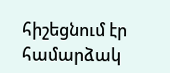հիշեցնում էր համարձակ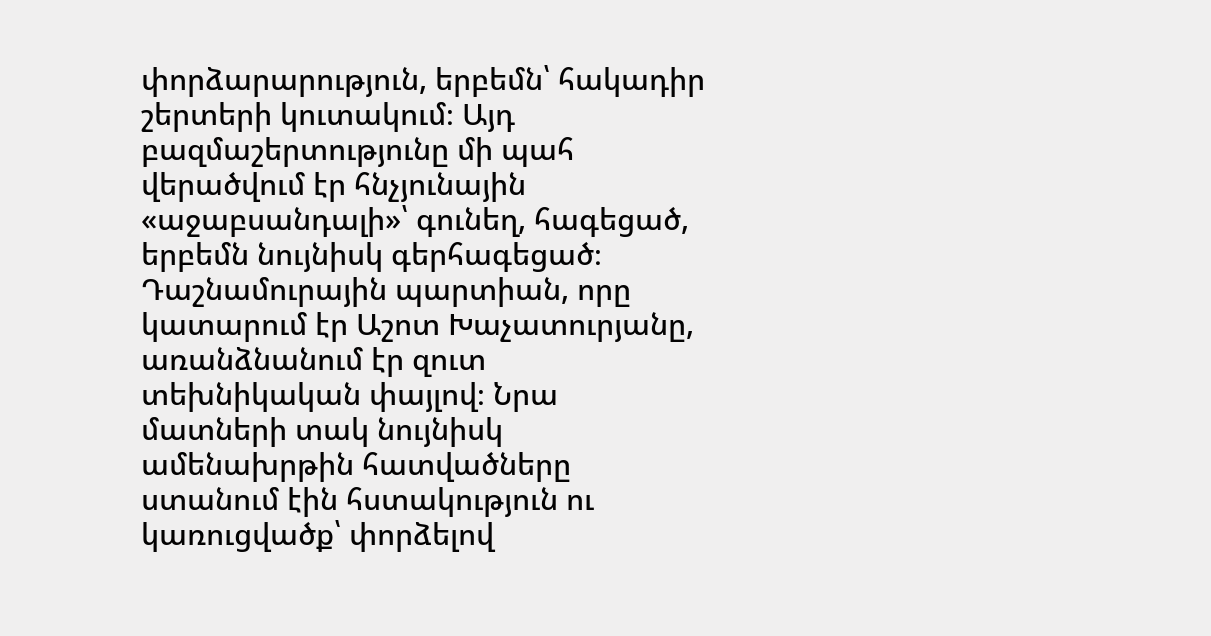փորձարարություն, երբեմն՝ հակադիր շերտերի կուտակում։ Այդ բազմաշերտությունը մի պահ վերածվում էր հնչյունային «աջաբսանդալի»՝ գունեղ, հագեցած, երբեմն նույնիսկ գերհագեցած։
Դաշնամուրային պարտիան, որը կատարում էր Աշոտ Խաչատուրյանը, առանձնանում էր զուտ տեխնիկական փայլով։ Նրա մատների տակ նույնիսկ ամենախրթին հատվածները ստանում էին հստակություն ու կառուցվածք՝ փորձելով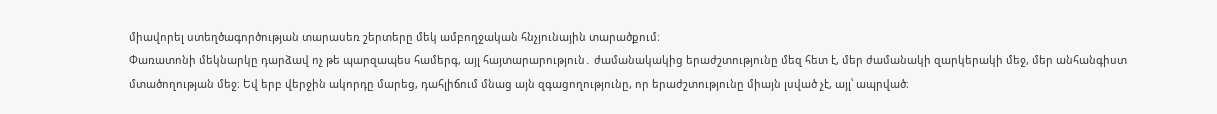միավորել ստեղծագործության տարասեռ շերտերը մեկ ամբողջական հնչյունային տարածքում։
Փառատոնի մեկնարկը դարձավ ոչ թե պարզապես համերգ, այլ հայտարարություն․ ժամանակակից երաժշտությունը մեզ հետ է, մեր ժամանակի զարկերակի մեջ, մեր անհանգիստ մտածողության մեջ։ Եվ երբ վերջին ակորդը մարեց, դահլիճում մնաց այն զգացողությունը, որ երաժշտությունը միայն լսված չէ, այլ՝ ապրված։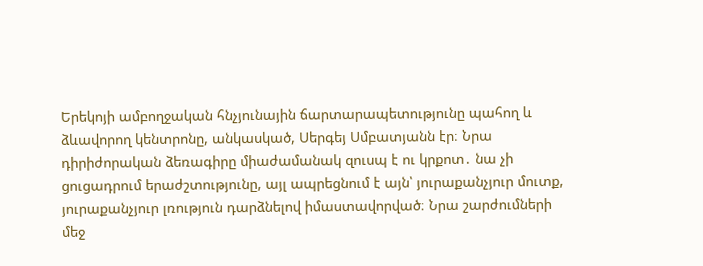Երեկոյի ամբողջական հնչյունային ճարտարապետությունը պահող և ձևավորող կենտրոնը, անկասկած, Սերգեյ Սմբատյանն էր։ Նրա դիրիժորական ձեռագիրը միաժամանակ զուսպ է ու կրքոտ․ նա չի ցուցադրում երաժշտությունը, այլ ապրեցնում է այն՝ յուրաքանչյուր մուտք, յուրաքանչյուր լռություն դարձնելով իմաստավորված։ Նրա շարժումների մեջ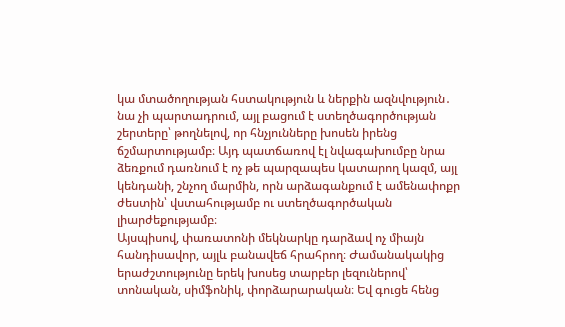կա մտածողության հստակություն և ներքին ազնվություն․ նա չի պարտադրում, այլ բացում է ստեղծագործության շերտերը՝ թողնելով, որ հնչյունները խոսեն իրենց ճշմարտությամբ։ Այդ պատճառով էլ նվագախումբը նրա ձեռքում դառնում է ոչ թե պարզապես կատարող կազմ, այլ կենդանի, շնչող մարմին, որն արձագանքում է ամենափոքր ժեստին՝ վստահությամբ ու ստեղծագործական լիարժեքությամբ։
Այսպիսով, փառատոնի մեկնարկը դարձավ ոչ միայն հանդիսավոր, այլև բանավեճ հրահրող։ Ժամանակակից երաժշտությունը երեկ խոսեց տարբեր լեզուներով՝ տոնական, սիմֆոնիկ, փորձարարական։ Եվ գուցե հենց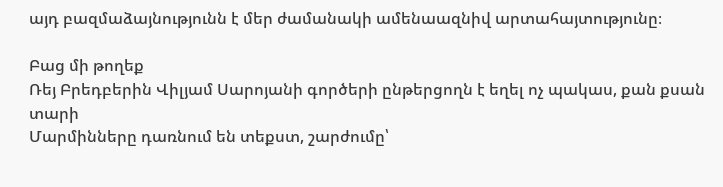այդ բազմաձայնությունն է մեր ժամանակի ամենաազնիվ արտահայտությունը։

Բաց մի թողեք
Ռեյ Բրեդբերին Վիլյամ Սարոյանի գործերի ընթերցողն է եղել ոչ պակաս, քան քսան տարի
Մարմինները դառնում են տեքստ, շարժումը՝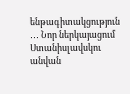ենթագիտակցություն ․․․ Նոր ներկայացում Ստանիսլավսկու անվան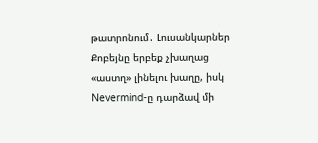թատրոնում․ Լուսանկարներ
Քոբեյնը երբեք չխաղաց «աստղ» լինելու խաղը, իսկ Nevermind-ը դարձավ մի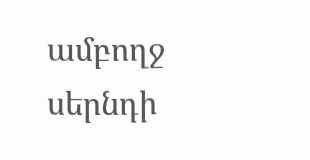ամբողջ սերնդի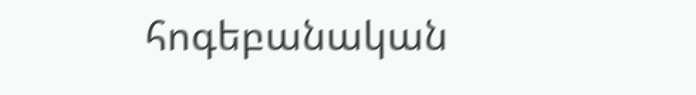հոգեբանական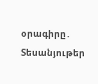օրագիրը․ Տեսանյութեր